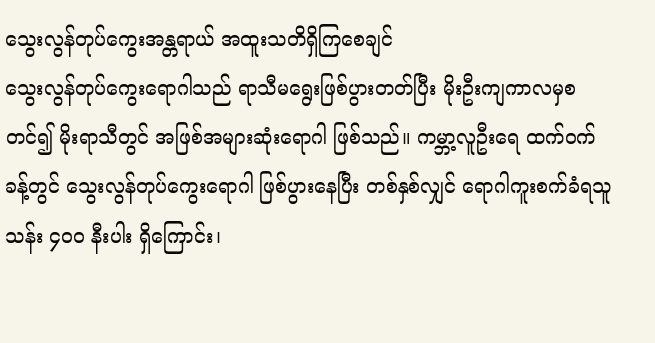သွေးလွန်တုပ်ကွေးအန္တရာယ် အထူးသတိရှိကြစေချင်
သွေးလွန်တုပ်ကွေးရောဂါသည် ရာသီမရွေးဖြစ်ပွားတတ်ပြီး မိုးဦးကျကာလမှစတင်၍ မိုးရာသီတွင် အဖြစ်အများဆုံးရောဂါ ဖြစ်သည်။ ကမ္ဘာ့လူဦးရေ ထက်ဝက်ခန့်တွင် သွေးလွန်တုပ်ကွေးရောဂါ ဖြစ်ပွားနေပြီး တစ်နှစ်လျှင် ရောဂါကူးစက်ခံရသူ သန်း ၄၀၀ နီးပါး ရှိကြောင်း၊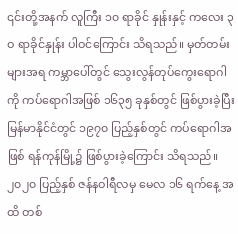၎င်းတို့အနက် လူကြီး ၁၀ ရာခိုင် နှုန်းနှင့် ကလေး ၃ဝ ရာခိုင်နှုန်း ပါဝင်ကြောင်း သိရသည်။ မှတ်တမ်းများအရ ကမ္ဘာပေါ်တွင် သွေးလွန်တုပ်ကွေးရောဂါကို ကပ်ရောဂါအဖြစ် ၁၆၃၅ ခုနှစ်တွင် ဖြစ်ပွားခဲ့ပြီး မြန်မာနိုင်ငံတွင် ၁၉၇၀ ပြည့်နှစ်တွင် ကပ်ရောဂါအဖြစ် ရန်ကုန်မြို့၌ ဖြစ်ပွားခဲ့ကြောင်း သိရသည်။
၂၀၂၀ ပြည့်နှစ် ဇန်နဝါရီလမှ မေလ ၁၆ ရက်နေ့ အထိ တစ်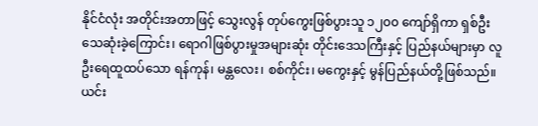နိုင်ငံလုံး အတိုင်းအတာဖြင့် သွေးလွန် တုပ်ကွေးဖြစ်ပွားသူ ၁၂၀၀ ကျော်ရှိကာ ရှစ်ဦး သေဆုံးခဲ့ကြောင်း၊ ရောဂါဖြစ်ပွားမှုအများဆုံး တိုင်းဒေသကြီးနှင့် ပြည်နယ်များမှာ လူဦးရေထူထပ်သော ရန်ကုန်၊ မန္တလေး၊ စစ်ကိုင်း၊ မကွေးနှင့် မွန်ပြည်နယ်တို့ဖြစ်သည်။ ယင်း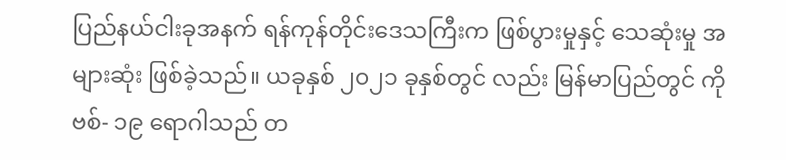ပြည်နယ်ငါးခုအနက် ရန်ကုန်တိုင်းဒေသကြီးက ဖြစ်ပွားမှုနှင့် သေဆုံးမှု အများဆုံး ဖြစ်ခဲ့သည်။ ယခုနှစ် ၂၀၂၁ ခုနှစ်တွင် လည်း မြန်မာပြည်တွင် ကိုဗစ်- ၁၉ ရောဂါသည် တ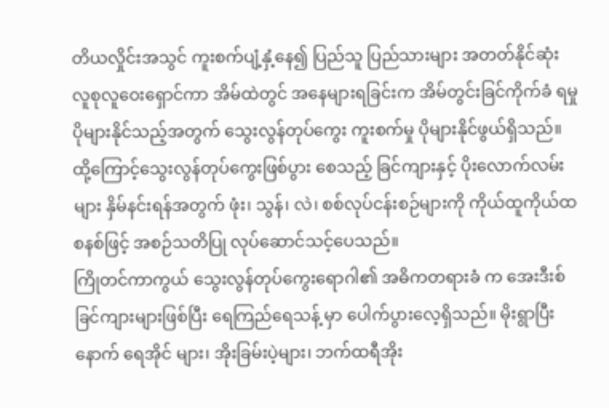တိယလှိုင်းအသွင် ကူးစက်ပျံ့နှံ့နေ၍ ပြည်သူ ပြည်သားများ အတတ်နိုင်ဆုံး လူစုလူဝေးရှောင်ကာ အိမ်ထဲတွင် အနေများရခြင်းက အိမ်တွင်းခြင်ကိုက်ခံ ရမှု ပိုများနိုင်သည့်အတွက် သွေးလွန်တုပ်ကွေး ကူးစက်မှု ပိုများနိုင်ဖွယ်ရှိသည်။ ထို့ကြောင့်သွေးလွန်တုပ်ကွေးဖြစ်ပွား စေသည့် ခြင်ကျားနှင့် ပိုးလောက်လမ်းများ နှိမ်နင်းရန်အတွက် ဖုံး၊ သွန်၊ လဲ၊ စစ်လုပ်ငန်းစဉ်များကို ကိုယ်ထူကိုယ်ထစနစ်ဖြင့် အစဉ်သတိပြု လုပ်ဆောင်သင့်ပေသည်။
ကြိုတင်ကာကွယ် သွေးလွန်တုပ်ကွေးရောဂါ၏ အဓိကတရားခံ က အေးဒီးစ်ခြင်ကျားများဖြစ်ပြီး ရေကြည်ရေသန့် မှာ ပေါက်ပွားလေ့ရှိသည်။ မိုးရွာပြီးနောက် ရေအိုင် များ၊ အိုးခြမ်းပဲ့များ၊ ဘက်ထရီအိုး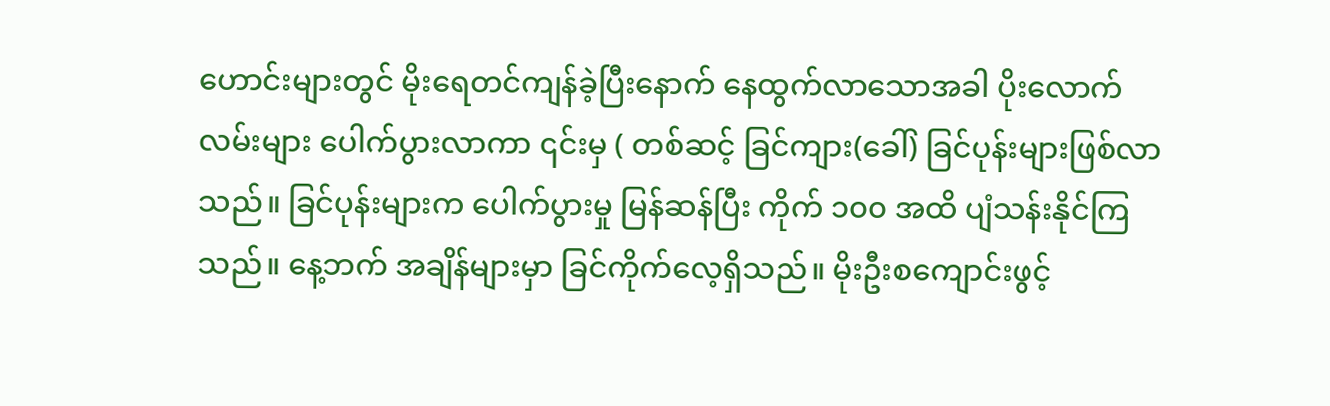ဟောင်းများတွင် မိုးရေတင်ကျန်ခဲ့ပြီးနောက် နေထွက်လာသောအခါ ပိုးလောက်လမ်းများ ပေါက်ပွားလာကာ ၎င်းမှ ( တစ်ဆင့် ခြင်ကျား(ခေါ်) ခြင်ပုန်းများဖြစ်လာ သည်။ ခြင်ပုန်းများက ပေါက်ပွားမှု မြန်ဆန်ပြီး ကိုက် ၁၀၀ အထိ ပျံသန်းနိုင်ကြသည်။ နေ့ဘက် အချိန်များမှာ ခြင်ကိုက်လေ့ရှိသည်။ မိုးဦးစကျောင်းဖွင့်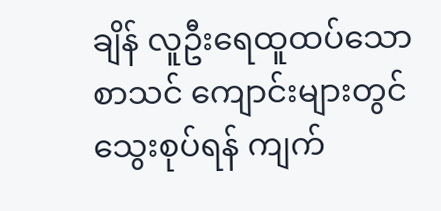ချိန် လူဦးရေထူထပ်သော စာသင် ကျောင်းများတွင် သွေးစုပ်ရန် ကျက်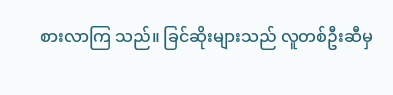စားလာကြ သည်။ ခြင်ဆိုးများသည် လူတစ်ဦးဆီမှ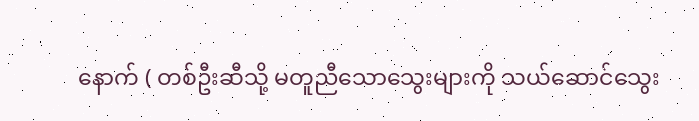နောက် ( တစ်ဦးဆီသို့ မတူညီသောသွေးများကို သယ်ဆောင်သွေး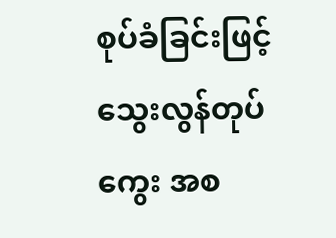စုပ်ခံခြင်းဖြင့် သွေးလွန်တုပ်ကွေး အစ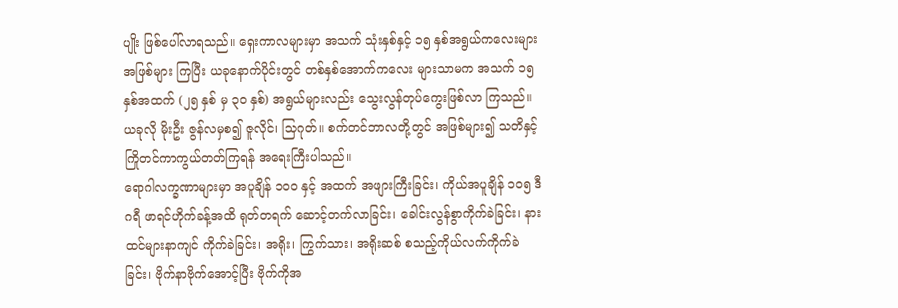ပျိုး ဖြစ်ပေါ်လာရသည်။ ရှေးကာလများမှာ အသက် သုံးနှစ်နှင့် ၁၅ နှစ်အရွယ်ကလေးများ အဖြစ်များ ကြပြီး ယခုနောက်ပိုင်းတွင် တစ်နှစ်အောက်ကလေး များသာမက အသက် ၁၅ နှစ်အထက် (၂၅ နှစ် မှ ၃၀ နှစ်) အရွယ်များလည်း သွေးလွန်တုပ်ကွေးဖြစ်လာ ကြသည်။ ယခုလို မိုးဦး ဇွန်လမှစ၍ ဇူလိုင်၊ သြဂုတ်။ စက်တင်ဘာလတို့တွင် အဖြစ်များ၍ သတိနှင့် ကြိုတင်ကာကွယ်တတ်ကြရန် အရေးကြီးပါသည်။
ရောဂါလက္ခဏာများမှာ အပူချိန် ၁၀၀ နှင့် အထက် အဖျားကြီးခြင်း၊ ကိုယ်အပူချိန် ၁၀၅ ဒီဂရီ ဖာရင်ဟိုက်ခန့်အထိ ရုတ်တရက် ဆောင့်တက်လာခြင်း၊ ခေါင်းလွန်စွာကိုက်ခဲခြင်း၊ နားထင်များနာကျင် ကိုက်ခဲခြင်း၊ အရိုး၊ ကြွက်သား၊ အရိုးဆစ် စသည့်ကိုယ်လက်ကိုက်ခဲခြင်း၊ ဗိုက်နာဗိုက်အောင့်ပြီး ဗိုက်ကိုအ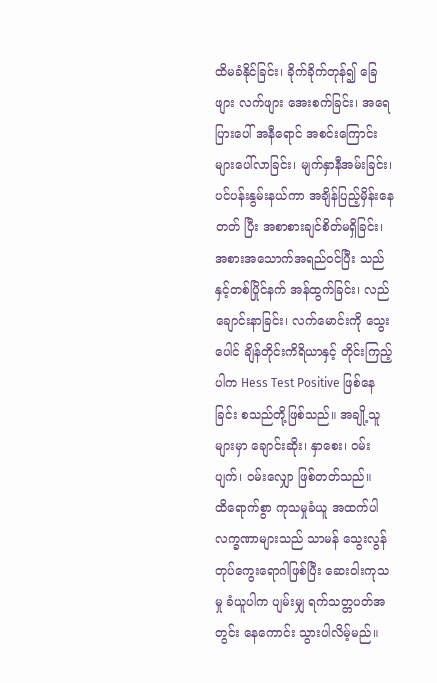ထိမခံနိုင်ခြင်း၊ ခိုက်ခိုက်တုန်၍ ခြေဖျား လက်ဖျား အေးစက်ခြင်း၊ အရေပြားပေါ် အနီရောင် အစင်းကြောင်းများပေါ်လာခြင်း၊ မျက်နှာနီအမ်းခြင်း၊ ပင်ပန်းနွမ်းနယ်ကာ အချိန်ပြည့်မှိန်းနေတတ် ပြီး အစာစားချင်စိတ်မရှိခြင်း၊ အစားအသောက်အရည်ဝင်ပြီး သည်နှင့်တစ်ပြိုင်နက် အန်ထွက်ခြင်း၊ လည်ချောင်းနာခြင်း၊ လက်မောင်းကို သွေးပေါင် ချိန်တိုင်းကိရိယာနှင့် တိုင်းကြည့်ပါက Hess Test Positive ဖြစ်နေခြင်း စသည်တို့ဖြစ်သည်။ အချို့သူ များမှာ ချောင်းဆိုး၊ နှာစေး၊ ဝမ်းပျက်၊ ဝမ်းလျှော ဖြစ်တတ်သည်။
ထိရောက်စွာ ကုသမှုခံယူ အထက်ပါလက္ခဏာများသည် သာမန် သွေးလွန်တုပ်ကွေးရောဂါဖြစ်ပြီး ဆေးဝါးကုသမှု ခံယူပါက ပျမ်းမျှ ရက်သတ္တပတ်အတွင်း နေကောင်း သွားပါလိမ့်မည်။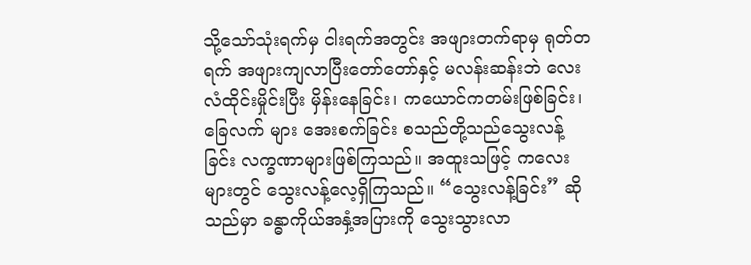သို့သော်သုံးရက်မှ ငါးရက်အတွင်း အဖျားတက်ရာမှ ရုတ်တရက် အဖျားကျလာပြီးတော်တော်နှင့် မလန်းဆန်းဘဲ လေးလံထိုင်းမှိုင်းပြီး မှိန်းနေခြင်း၊ ကယောင်ကတမ်းဖြစ်ခြင်း၊ ခြေလက် များ အေးစက်ခြင်း စသည်တို့သည်သွေးလန့်ခြင်း လက္ခဏာများဖြစ်ကြသည်။ အထူးသဖြင့် ကလေး များတွင် သွေးလန့်လေ့ရှိကြသည်။ “သွေးလန့်ခြင်း” ဆိုသည်မှာ ခန္ဓာကိုယ်အနှံ့အပြားကို သွေးသွားလာ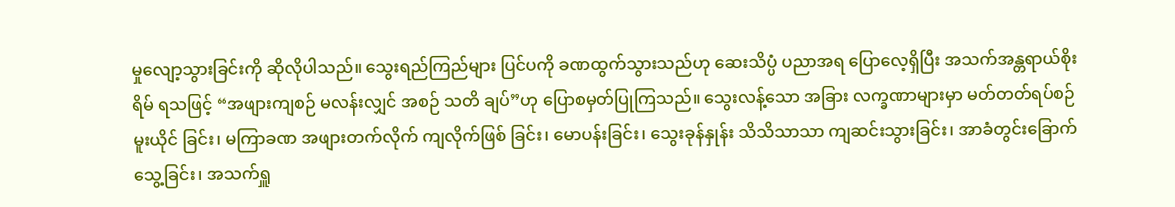မှုလျော့သွားခြင်းကို ဆိုလိုပါသည်။ သွေးရည်ကြည်များ ပြင်ပကို ခဏထွက်သွားသည်ဟု ဆေးသိပ္ပံ ပညာအရ ပြောလေ့ရှိပြီး အသက်အန္တရာယ်စိုးရိမ် ရသဖြင့် “အဖျားကျစဉ် မလန်းလျှင် အစဉ် သတိ ချပ်”ဟု ပြောစမှတ်ပြုကြသည်။ သွေးလန့်သော အခြား လက္ခဏာများမှာ မတ်တတ်ရပ်စဉ် မူးယိုင် ခြင်း၊ မကြာခဏ အဖျားတက်လိုက် ကျလိုက်ဖြစ် ခြင်း၊ မောပန်းခြင်း၊ သွေးခုန်နှုန်း သိသိသာသာ ကျဆင်းသွားခြင်း၊ အာခံတွင်းခြောက်သွေ့ခြင်း၊ အသက်ရှူ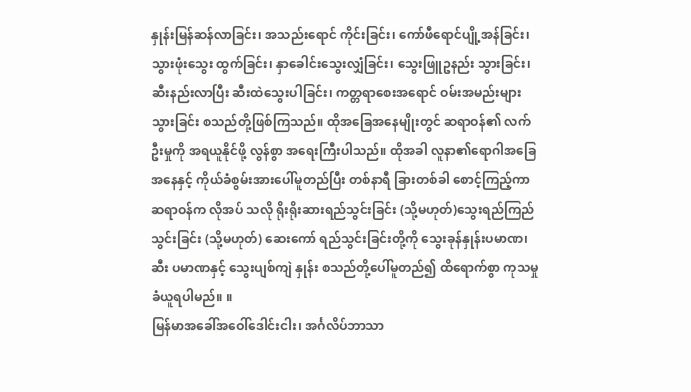နှုန်းမြန်ဆန်လာခြင်း၊ အသည်းရောင် ကိုင်းခြင်း၊ ကော်ဖီရောင်ပျို့အန်ခြင်း၊ သွားဖုံးသွေး ထွက်ခြင်း၊ နှာခေါင်းသွေးလျှံခြင်း၊ သွေးဖြူဥနည်း သွားခြင်း၊ ဆီးနည်းလာပြီး ဆီးထဲသွေးပါခြင်း၊ ကတ္တရာစေးအရောင် ဝမ်းအမည်းများသွားခြင်း စသည်တို့ဖြစ်ကြသည်။ ထိုအခြေအနေမျိုးတွင် ဆရာဝန်၏ လက်ဦးမှုကို အရယူနိုင်ဖို့ လွန်စွာ အရေးကြီးပါသည်။ ထိုအခါ လူနာ၏ရောဂါအခြေ အနေနှင့် ကိုယ်ခံစွမ်းအားပေါ်မူတည်ပြီး တစ်နာရီ ခြားတစ်ခါ စောင့်ကြည့်ကာ ဆရာဝန်က လိုအပ် သလို ရိုးရိုးဆားရည်သွင်းခြင်း (သို့မဟုတ်)သွေးရည်ကြည်သွင်းခြင်း (သို့မဟုတ်) ဆေးကော် ရည်သွင်းခြင်းတို့ကို သွေးခုန်နှုန်းပမာဏ၊ ဆီး ပမာဏနှင့် သွေးပျစ်ကျဲ နှုန်း စသည်တို့ပေါ်မူတည်၍ ထိရောက်စွာ ကုသမှုခံယူရပါမည်။ ။
မြန်မာအခေါ်အဝေါ်ဒေါင်းငါး၊ အင်္ဂလိပ်ဘာသာ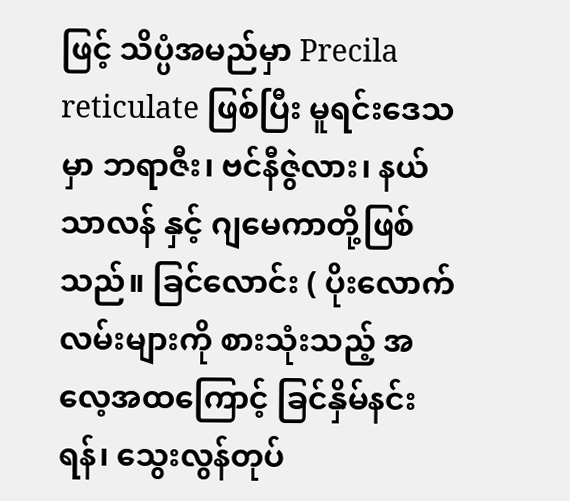ဖြင့် သိပ္ပံအမည်မှာ Precila reticulate ဖြစ်ပြီး မူရင်းဒေသမှာ ဘရာဇီး၊ ဗင်နီဇွဲလား၊ နယ်သာလန် နှင့် ဂျမေကာတို့ဖြစ်သည်။ ခြင်လောင်း ( ပိုးလောက်လမ်းများကို စားသုံးသည့် အလေ့အထကြောင့် ခြင်နှိမ်နင်းရန်၊ သွေးလွန်တုပ်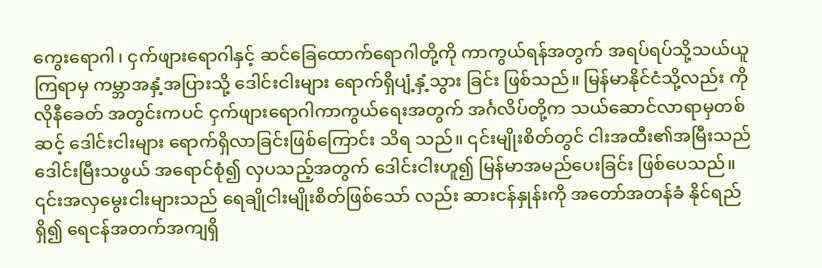ကွေးရောဂါ၊ ငှက်ဖျားရောဂါနှင့် ဆင်ခြေထောက်ရောဂါတို့ကို ကာကွယ်ရန်အတွက် အရပ်ရပ်သို့သယ်ယူကြရာမှ ကမ္ဘာအနှံ့အပြားသို့ ဒေါင်းငါးများ ရောက်ရှိပျံ့နှံ့သွား ခြင်း ဖြစ်သည်။ မြန်မာနိုင်ငံသို့လည်း ကိုလိုနီခေတ် အတွင်းကပင် ငှက်ဖျားရောဂါကာကွယ်ရေးအတွက် အင်္ဂလိပ်တို့က သယ်ဆောင်လာရာမှတစ်ဆင့် ဒေါင်းငါးများ ရောက်ရှိလာခြင်းဖြစ်ကြောင်း သိရ သည်။ ၎င်းမျိုးစိတ်တွင် ငါးအထီး၏အမြီးသည် ဒေါင်းမြီးသဖွယ် အရောင်စုံ၍ လှပသည့်အတွက် ဒေါင်းငါးဟူ၍ မြန်မာအမည်ပေးခြင်း ဖြစ်ပေသည်။ ၎င်းအလှမွေးငါးများသည် ရေချိုငါးမျိုးစိတ်ဖြစ်သော် လည်း ဆားငန်နှုန်းကို အတော်အတန်ခံ နိုင်ရည်ရှိ၍ ရေငန်အတက်အကျရှိ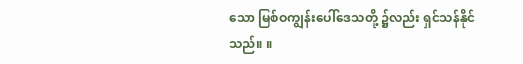သော မြစ်ဝကျွန်းပေါ်ဒေသတို့ ၌လည်း ရှင်သန်နိုင်သည်။ ။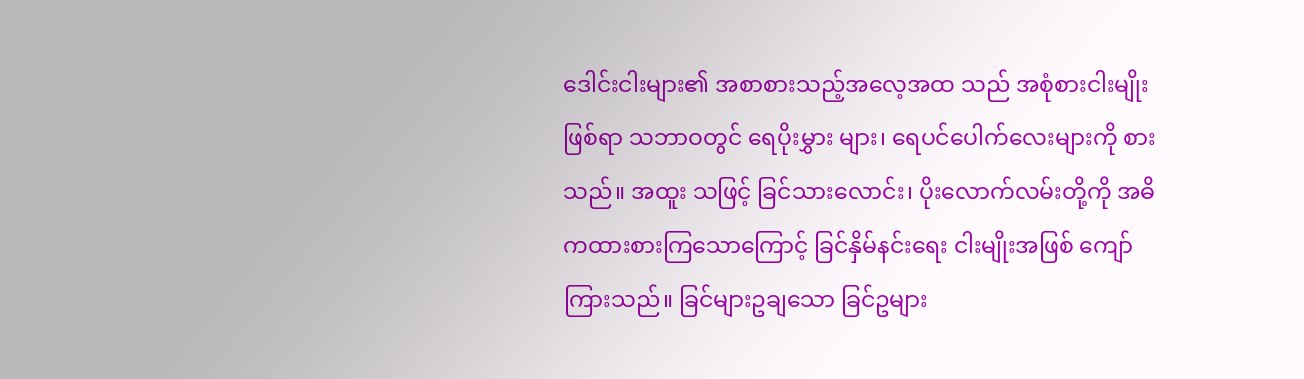ဒေါင်းငါးများ၏ အစာစားသည့်အလေ့အထ သည် အစုံစားငါးမျိုးဖြစ်ရာ သဘာဝတွင် ရေပိုးမွှား များ၊ ရေပင်ပေါက်လေးများကို စားသည်။ အထူး သဖြင့် ခြင်သားလောင်း၊ ပိုးလောက်လမ်းတို့ကို အဓိကထားစားကြသောကြောင့် ခြင်နှိမ်နင်းရေး ငါးမျိုးအဖြစ် ကျော်ကြားသည်။ ခြင်များဥချသော ခြင်ဥများ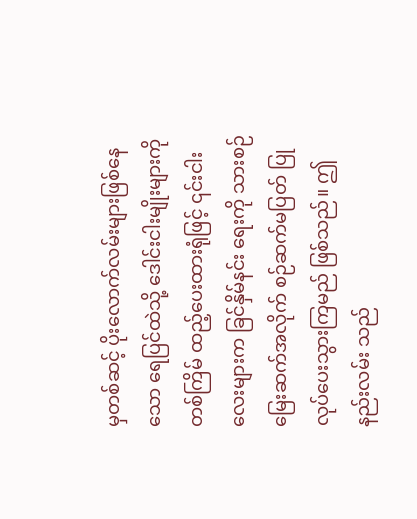မှတစ်ဆင့် ပိုးလောက်လမ်းများဖြစ်နေသော ရေပြင်ထဲသို့ ဒေါင်းငါးမျိုးများကို တစ်ကြိမ် ထည့်ပေးထားရုံဖြင့် ၎င်းငါးလေးများက ခြင်နှိမ်နင်း ရေးကို သားစဉ်မြေးဆက်အလိုက် စဉ်ဆက်မပြတ် ပြုလုပ်ပေးသွားကြမည် ဖြစ်သည်။ ဤနည်းလမ်း သည်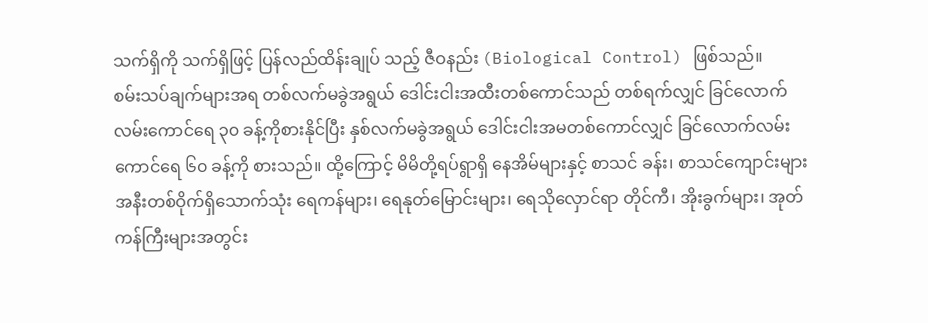သက်ရှိကို သက်ရှိဖြင့် ပြန်လည်ထိန်းချုပ် သည့် ဇီဝနည်း (Biological Control) ဖြစ်သည်။
စမ်းသပ်ချက်များအရ တစ်လက်မခွဲအရွယ် ဒေါင်းငါးအထီးတစ်ကောင်သည် တစ်ရက်လျှင် ခြင်လောက်လမ်းကောင်ရေ ၃၀ ခန့်ကိုစားနိုင်ပြီး နှစ်လက်မခွဲအရွယ် ဒေါင်းငါးအမတစ်ကောင်လျှင် ခြင်လောက်လမ်းကောင်ရေ ၆၀ ခန့်ကို စားသည်။ ထို့ကြောင့် မိမိတို့ရပ်ရွာရှိ နေအိမ်များနှင့် စာသင် ခန်း၊ စာသင်ကျောင်းများအနီးတစ်ဝိုက်ရှိသောက်သုံး ရေကန်များ၊ ရေနုတ်မြောင်းများ၊ ရေသိုလှောင်ရာ တိုင်ကီ၊ အိုးခွက်များ၊ အုတ်ကန်ကြီးများအတွင်း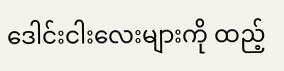ဒေါင်းငါးလေးများကို ထည့်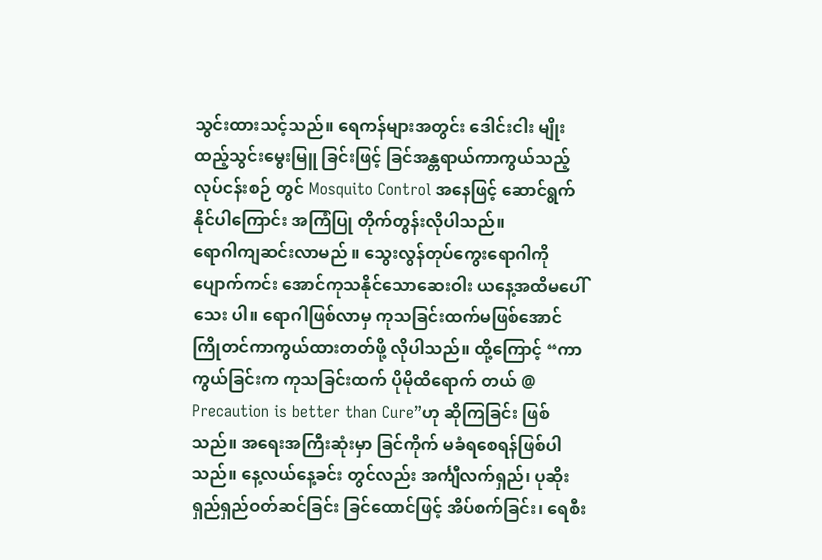သွင်းထားသင့်သည်။ ရေကန်များအတွင်း ဒေါင်းငါး မျိုးထည့်သွင်းမွေးမြူ ခြင်းဖြင့် ခြင်အန္တရာယ်ကာကွယ်သည့်လုပ်ငန်းစဉ် တွင် Mosquito Control အနေဖြင့် ဆောင်ရွက် နိုင်ပါကြောင်း အကြံပြု တိုက်တွန်းလိုပါသည်။
ရောဂါကျဆင်းလာမည် ။ သွေးလွန်တုပ်ကွေးရောဂါကို ပျောက်ကင်း အောင်ကုသနိုင်သောဆေးဝါး ယနေ့အထိမပေါ်သေး ပါ။ ရောဂါဖြစ်လာမှ ကုသခြင်းထက်မဖြစ်အောင် ကြိုတင်ကာကွယ်ထားတတ်ဖို့ လိုပါသည်။ ထို့ကြောင့် “ကာကွယ်ခြင်းက ကုသခြင်းထက် ပိုမိုထိရောက် တယ် @ Precaution is better than Cure”ဟု ဆိုကြခြင်း ဖြစ်သည်။ အရေးအကြီးဆုံးမှာ ခြင်ကိုက် မခံရစေရန်ဖြစ်ပါသည်။ နေ့လယ်နေ့ခင်း တွင်လည်း အင်္ကျီလက်ရှည်၊ ပုဆိုးရှည်ရှည်ဝတ်ဆင်ခြင်း ခြင်ထောင်ဖြင့် အိပ်စက်ခြင်း၊ ရေစီး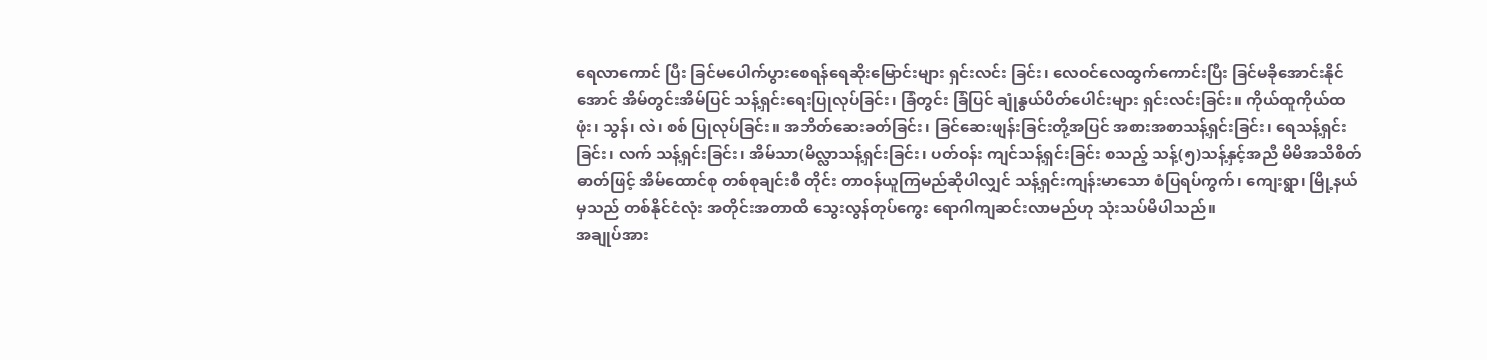ရေလာကောင် ပြီး ခြင်မပေါက်ပွားစေရန်ရေဆိုးမြောင်းများ ရှင်းလင်း ခြင်း၊ လေဝင်လေထွက်ကောင်းပြီး ခြင်မခိုအောင်းနိုင်အောင် အိမ်တွင်းအိမ်ပြင် သန့်ရှင်းရေးပြုလုပ်ခြင်း၊ ခြံတွင်း ခြံပြင် ချုံနွယ်ပိတ်ပေါင်းများ ရှင်းလင်းခြင်း။ ကိုယ်ထူကိုယ်ထ ဖုံး၊ သွန်၊ လဲ၊ စစ် ပြုလုပ်ခြင်း။ အဘိတ်ဆေးခတ်ခြင်း၊ ခြင်ဆေးဖျန်းခြင်းတို့အပြင် အစားအစာသန့်ရှင်းခြင်း၊ ရေသန့်ရှင်းခြင်း၊ လက် သန့်ရှင်းခြင်း၊ အိမ်သာ(မိလ္လာသန့်ရှင်းခြင်း၊ ပတ်ဝန်း ကျင်သန့်ရှင်းခြင်း စသည့် သန့်(၅)သန့်နှင့်အညီ မိမိအသိစိတ်ဓာတ်ဖြင့် အိမ်ထောင်စု တစ်စုချင်းစီ တိုင်း တာဝန်ယူကြမည်ဆိုပါလျှင် သန့်ရှင်းကျန်းမာသော စံပြရပ်ကွက်၊ ကျေးရွာ၊ မြို့နယ်မှသည် တစ်နိုင်ငံလုံး အတိုင်းအတာထိ သွေးလွန်တုပ်ကွေး ရောဂါကျဆင်းလာမည်ဟု သုံးသပ်မိပါသည်။
အချုပ်အား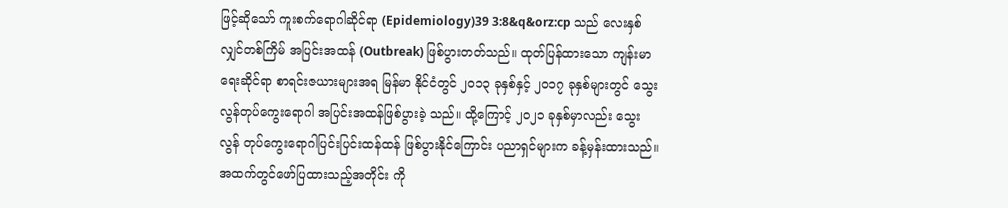ဖြင့်ဆိုသော် ကူးစက်ရောဂါဆိုင်ရာ (Epidemiology)39 3:8&q&orz:cp သည် လေးနှစ်လျှင်တစ်ကြိမ် အပြင်းအထန် (Outbreak) ဖြစ်ပွားတတ်သည်။ ထုတ်ပြန်ထားသော ကျန်းမာရေးဆိုင်ရာ စာရင်းဇယားများအရ မြန်မာ နိုင်ငံတွင် ၂၀၁၃ ခုနှစ်နှင့် ၂၀၁၇ ခုနှစ်များတွင် သွေးလွန်တုပ်ကွေးရောဂါ အပြင်းအထန်ဖြစ်ပွားခဲ့ သည်။ ထို့ကြောင့် ၂၀၂၁ ခုနှစ်မှာလည်း သွေးလွန် တုပ်ကွေးရောဂါပြင်းပြင်းထန်ထန် ဖြစ်ပွားနိုင်ကြောင်း ပညာရှင်များက ခန့်မှန်းထားသည်။ အထက်တွင်ဖော်ပြထားသည့်အတိုင်း ကို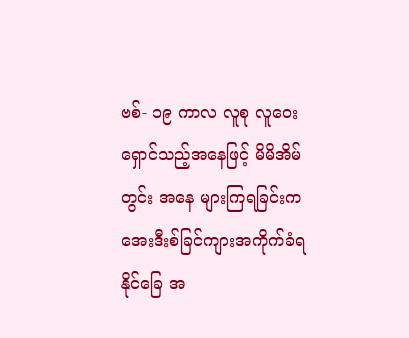ဗစ်- ၁၉ ကာလ လူစု လူဝေး ရှောင်သည့်အနေဖြင့် မိမိအိမ်တွင်း အနေ များကြရခြင်းက အေးဒီးစ်ခြင်ကျားအကိုက်ခံရ နိုင်ခြေ အ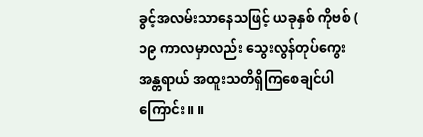ခွင့်အလမ်းသာနေသဖြင့် ယခုနှစ် ကိုဗစ် ( ၁၉ ကာလမှာလည်း သွေးလွန်တုပ်ကွေးအန္တရာယ် အထူးသတိရှိကြစေချင်ပါကြောင်း။ ။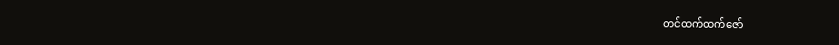တင်ထက်ထက်ဇော်